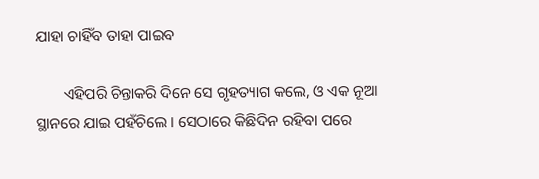ଯାହା ଚାହିଁବ ତାହା ପାଇବ

       ଏହିପରି ଚିନ୍ତାକରି ଦିନେ ସେ ଗୃହତ୍ୟାଗ କଲେ, ଓ ଏକ ନୂଆ ସ୍ଥାନରେ ଯାଇ ପହଁଚିଲେ । ସେଠାରେ କିଛିଦିନ ରହିବା ପରେ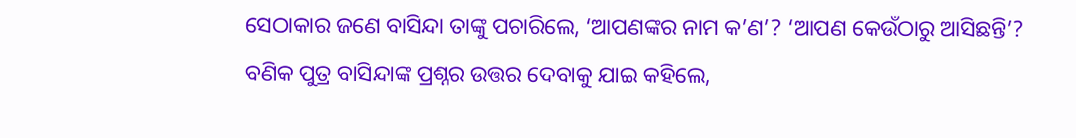ସେଠାକାର ଜଣେ ବାସିନ୍ଦା ତାଙ୍କୁ ପଚାରିଲେ, ‘ଆପଣଙ୍କର ନାମ କ’ଣ’? ‘ଆପଣ କେଉଁଠାରୁ ଆସିଛନ୍ତି’? ବଣିକ ପୁତ୍ର ବାସିନ୍ଦାଙ୍କ ପ୍ରଶ୍ନର ଉତ୍ତର ଦେବାକୁ ଯାଇ କହିଲେ,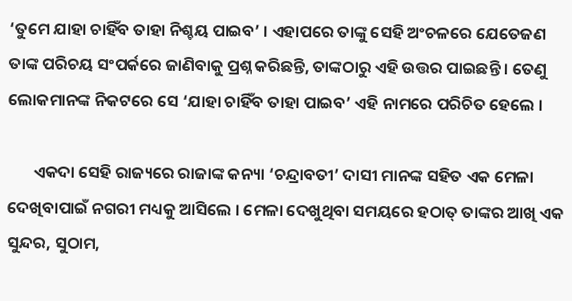‘ତୁମେ ଯାହା ଚାହିଁବ ତାହା ନିଶ୍ଚୟ ପାଇବ’ । ଏହାପରେ ତାଙ୍କୁ ସେହି ଅଂଚଳରେ ଯେତେଜଣ ତାଙ୍କ ପରିଚୟ ସଂପର୍କରେ ଜାଣିବାକୁ ପ୍ରଶ୍ନ କରିଛନ୍ତି, ତାଙ୍କଠାରୁ ଏହି ଉତ୍ତର ପାଇଛନ୍ତି । ତେଣୁ ଲୋକମାନଙ୍କ ନିକଟରେ ସେ ‘ଯାହା ଚାହିଁବ ତାହା ପାଇବ’ ଏହି ନାମରେ ପରିଚିତ ହେଲେ ।

       ଏକଦା ସେହି ରାଜ୍ୟରେ ରାଜାଙ୍କ କନ୍ୟା ‘ଚନ୍ଦ୍ରାବତୀ’ ଦାସୀ ମାନଙ୍କ ସହିତ ଏକ ମେଳା ଦେଖିବାପାଇଁ ନଗରୀ ମଧ୍ୟକୁ ଆସିଲେ । ମେଳା ଦେଖୁଥିବା ସମୟରେ ହଠାତ୍ ତାଙ୍କର ଆଖି ଏକ ସୁନ୍ଦର, ସୁଠାମ,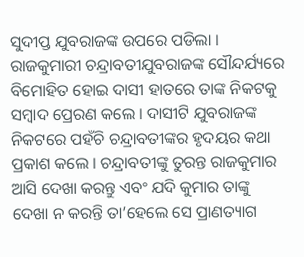ସୁଦୀପ୍ତ ଯୁବରାଜଙ୍କ ଉପରେ ପଡିଲା । ରାଜକୁମାରୀ ଚନ୍ଦ୍ରାବତୀଯୁବରାଜଙ୍କ ସୌନ୍ଦର୍ଯ୍ୟରେ ବିମୋହିତ ହୋଇ ଦାସୀ ହାତରେ ତାଙ୍କ ନିକଟକୁ ସମ୍ବାଦ ପ୍ରେରଣ କଲେ । ଦାସୀଟି ଯୁବରାଜଙ୍କ ନିକଟରେ ପହଁଚି ଚନ୍ଦ୍ରାବତୀଙ୍କର ହୃଦୟର କଥା ପ୍ରକାଶ କଲେ । ଚନ୍ଦ୍ରାବତୀଙ୍କୁ ତୁରନ୍ତ ରାଜକୁମାର ଆସି ଦେଖା କରନ୍ତୁ ଏବଂ ଯଦି କୁମାର ତାଙ୍କୁ ଦେଖା ନ କରନ୍ତି ତା’ହେଲେ ସେ ପ୍ରାଣତ୍ୟାଗ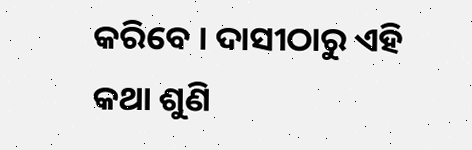କରିବେ । ଦାସୀଠାରୁ ଏହି କଥା ଶୁଣି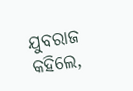ଯୁବରାଜ କହିଲେ,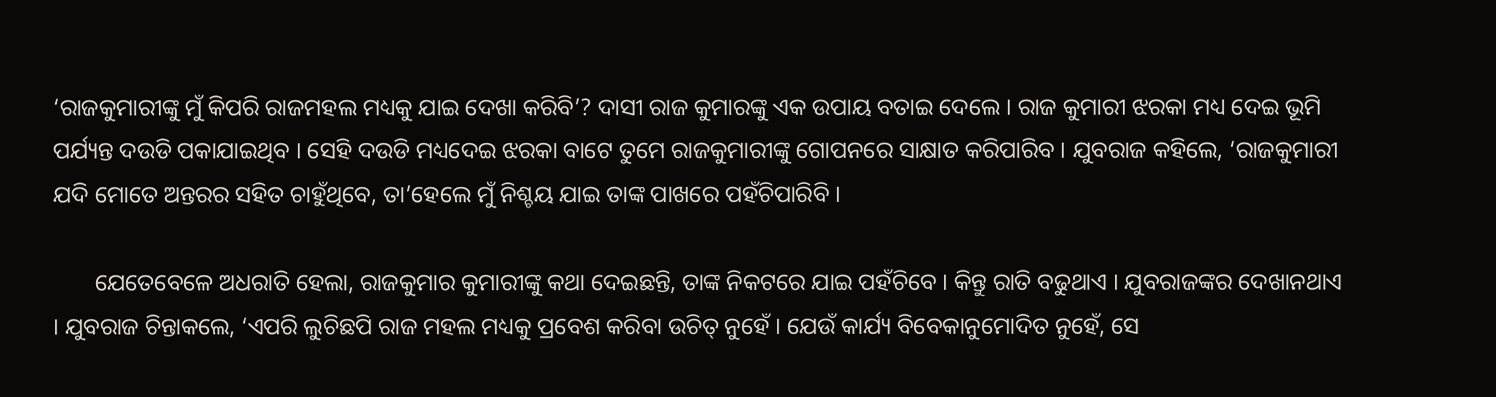‘ରାଜକୁମାରୀଙ୍କୁ ମୁଁ କିପରି ରାଜମହଲ ମଧ୍ୟକୁ ଯାଇ ଦେଖା କରିବି’? ଦାସୀ ରାଜ କୁମାରଙ୍କୁ ଏକ ଉପାୟ ବତାଇ ଦେଲେ । ରାଜ କୁମାରୀ ଝରକା ମଧ୍ୟ ଦେଇ ଭୂମି ପର୍ଯ୍ୟନ୍ତ ଦଉଡି ପକାଯାଇଥିବ । ସେହି ଦଉଡି ମଧ୍ୟଦେଇ ଝରକା ବାଟେ ତୁମେ ରାଜକୁମାରୀଙ୍କୁ ଗୋପନରେ ସାକ୍ଷାତ କରିପାରିବ । ଯୁବରାଜ କହିଲେ, ‘ରାଜକୁମାରୀ ଯଦି ମୋତେ ଅନ୍ତରର ସହିତ ଚାହୁଁଥିବେ, ତା’ହେଲେ ମୁଁ ନିଶ୍ଚୟ ଯାଇ ତାଙ୍କ ପାଖରେ ପହଁଚିପାରିବି ।

       ଯେତେବେଳେ ଅଧରାତି ହେଲା, ରାଜକୁମାର କୁମାରୀଙ୍କୁ କଥା ଦେଇଛନ୍ତି, ତାଙ୍କ ନିକଟରେ ଯାଇ ପହଁଚିବେ । କିନ୍ତୁ ରାତି ବଢୁଥାଏ । ଯୁବରାଜଙ୍କର ଦେଖାନଥାଏ । ଯୁବରାଜ ଚିନ୍ତାକଲେ, ‘ଏପରି ଲୁଚିଛପି ରାଜ ମହଲ ମଧ୍ୟକୁ ପ୍ରବେଶ କରିବା ଉଚିତ୍ ନୁହେଁ । ଯେଉଁ କାର୍ଯ୍ୟ ବିବେକାନୁମୋଦିତ ନୁହେଁ, ସେ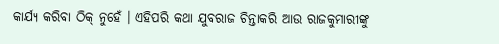କାର୍ଯ୍ୟ କରିବା ଠିକ୍ ନୁହେଁ । ଏହିପରି କଥା ଯୁବରାଜ ଚିନ୍ତାକରି ଆଉ ରାଜକୁମାରୀଙ୍କୁ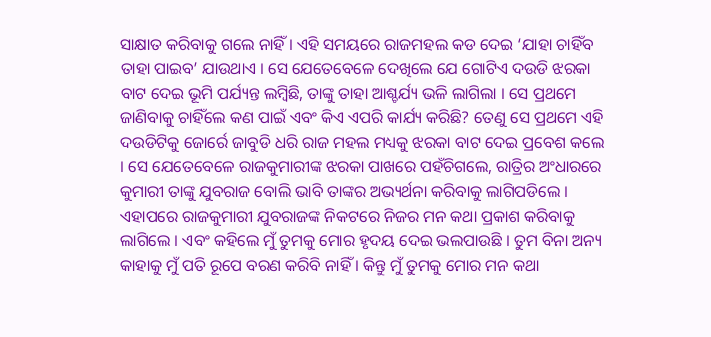ସାକ୍ଷାତ କରିବାକୁ ଗଲେ ନାହିଁ । ଏହି ସମୟରେ ରାଜମହଲ କଡ ଦେଇ ‘ଯାହା ଚାହିଁବ ତାହା ପାଇବ’ ଯାଉଥାଏ । ସେ ଯେତେବେଳେ ଦେଖିଲେ ଯେ ଗୋଟିଏ ଦଉଡି ଝରକା ବାଟ ଦେଇ ଭୂମି ପର୍ଯ୍ୟନ୍ତ ଲମ୍ବିଛି, ତାଙ୍କୁ ତାହା ଆଶ୍ଚର୍ଯ୍ୟ ଭଳି ଲାଗିଲା । ସେ ପ୍ରଥମେ ଜାଣିବାକୁ ଚାହିଁଲେ କଣ ପାଇଁ ଏବଂ କିଏ ଏପରି କାର୍ଯ୍ୟ କରିଛି? ତେଣୁ ସେ ପ୍ରଥମେ ଏହି ଦଉଡିଟିକୁ ଜୋର୍ରେ ଜାବୁଡି ଧରି ରାଜ ମହଲ ମଧ୍ୟକୁ ଝରକା ବାଟ ଦେଇ ପ୍ରବେଶ କଲେ । ସେ ଯେତେବେଳେ ରାଜକୁମାରୀଙ୍କ ଝରକା ପାଖରେ ପହଁଚିଗଲେ, ରାତ୍ରିର ଅଂଧାରରେ କୁମାରୀ ତାଙ୍କୁ ଯୁବରାଜ ବୋଲି ଭାବି ତାଙ୍କର ଅଭ୍ୟର୍ଥନା କରିବାକୁ ଲାଗିପଡିଲେ । ଏହାପରେ ରାଜକୁମାରୀ ଯୁବରାଜଙ୍କ ନିକଟରେ ନିଜର ମନ କଥା ପ୍ରକାଶ କରିବାକୁ ଲାଗିଲେ । ଏବଂ କହିଲେ ମୁଁ ତୁମକୁ ମୋର ହୃଦୟ ଦେଇ ଭଲପାଉଛି । ତୁମ ବିନା ଅନ୍ୟ କାହାକୁ ମୁଁ ପତି ରୂପେ ବରଣ କରିବି ନାହିଁ । କିନ୍ତୁ ମୁଁ ତୁମକୁ ମୋର ମନ କଥା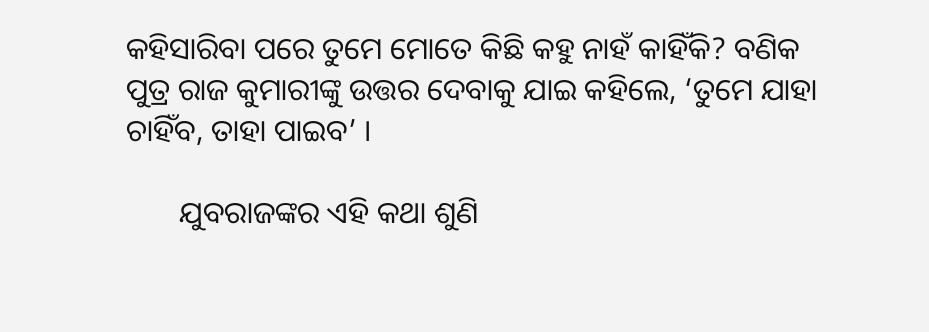କହିସାରିବା ପରେ ତୁମେ ମୋତେ କିଛି କହୁ ନାହଁ କାହିଁକି? ବଣିକ ପୁତ୍ର ରାଜ କୁମାରୀଙ୍କୁ ଉତ୍ତର ଦେବାକୁ ଯାଇ କହିଲେ, ‘ତୁମେ ଯାହା ଚାହିଁବ, ତାହା ପାଇବ’ ।

       ଯୁବରାଜଙ୍କର ଏହି କଥା ଶୁଣି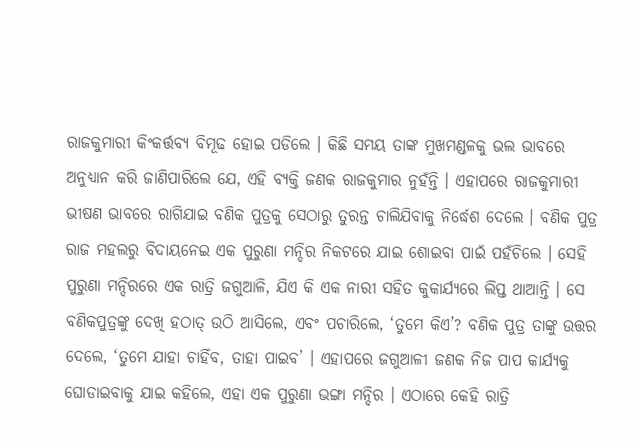ରାଜକୁମାରୀ କିଂକର୍ତ୍ତବ୍ୟ ବିମୂଢ ହୋଇ ପଡିଲେ । କିଛି ସମୟ ତାଙ୍କ ମୁଖମଣ୍ଡଳକୁ ଭଲ ଭାବରେ ଅନୁଧ୍ୟାନ କରି ଜାଣିପାରିଲେ ଯେ, ଏହି ବ୍ୟକ୍ତି ଜଣକ ରାଜକୁମାର ନୁହଁନ୍ତି । ଏହାପରେ ରାଜକୁମାରୀ ଭୀଷଣ ଭାବରେ ରାଗିଯାଇ ବଣିକ ପୁତ୍ରକୁ ସେଠାରୁ ତୁରନ୍ତ ଚାଲିଯିବାକୁ ନିର୍ଦ୍ଧେଶ ଦେଲେ । ବଣିକ ପୁତ୍ର ରାଜ ମହଲରୁ ବିଦାୟନେଇ ଏକ ପୁରୁଣା ମନ୍ଦିର ନିକଟରେ ଯାଇ ଶୋଇବା ପାଇଁ ପହଁଚିଲେ । ସେହି ପୁରୁଣା ମନ୍ଦିରରେ ଏକ ରାତ୍ରି ଜଗୁଆଳି, ଯିଏ କି ଏକ ନାରୀ ସହିତ କୁକାର୍ଯ୍ୟରେ ଲିପ୍ତ ଥାଆନ୍ତି । ସେ ବଣିକପୁତ୍ରଙ୍କୁ ଦେଖି ହଠାତ୍ ଉଠି ଆସିଲେ, ଏବଂ ପଚାରିଲେ, ‘ତୁମେ କିଏ’? ବଣିକ ପୁତ୍ର ତାଙ୍କୁ ଉତ୍ତର ଦେଲେ, ‘ତୁମେ ଯାହା ଚାହିଁବ, ତାହା ପାଇବ’ । ଏହାପରେ ଜଗୁଆଳୀ ଜଣକ ନିଜ ପାପ କାର୍ଯ୍ୟକୁ ଘୋଡାଇବାକୁ ଯାଇ କହିଲେ, ଏହା ଏକ ପୁରୁଣା ଭଙ୍ଗା ମନ୍ଦିର । ଏଠାରେ କେହି ରାତ୍ରି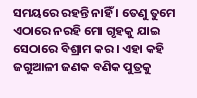ସମୟରେ ରହନ୍ତି ନାହିଁ । ତେଣୁ ତୁମେ ଏଠାରେ ନରହି ମୋ ଗୃହକୁ ଯାଇ ସେଠାରେ ବିଶ୍ରାମ କର । ଏହା କହି ଜଗୁଆଳୀ ଜଣକ ବଣିକ ପୁତ୍ରକୁ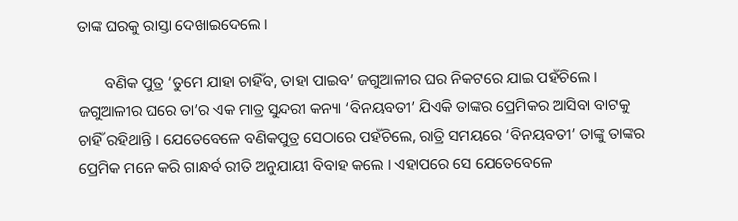ତାଙ୍କ ଘରକୁ ରାସ୍ତା ଦେଖାଇଦେଲେ ।

       ବଣିକ ପୁତ୍ର ‘ତୁମେ ଯାହା ଚାହିଁବ, ତାହା ପାଇବ’ ଜଗୁଆଳୀର ଘର ନିକଟରେ ଯାଇ ପହଁଚିଲେ । ଜଗୁଆଳୀର ଘରେ ତା’ର ଏକ ମାତ୍ର ସୁନ୍ଦରୀ କନ୍ୟା ‘ବିନୟବତୀ’ ଯିଏକି ତାଙ୍କର ପ୍ରେମିକର ଆସିବା ବାଟକୁ ଚାହିଁ ରହିଥାନ୍ତି । ଯେତେବେଳେ ବଣିକପୁତ୍ର ସେଠାରେ ପହଁଚିଲେ, ରାତ୍ରି ସମୟରେ ‘ବିନୟବତୀ’ ତାଙ୍କୁ ତାଙ୍କର ପ୍ରେମିକ ମନେ କରି ଗାନ୍ଧର୍ବ ରୀତି ଅନୁଯାୟୀ ବିବାହ କଲେ । ଏହାପରେ ସେ ଯେତେବେଳେ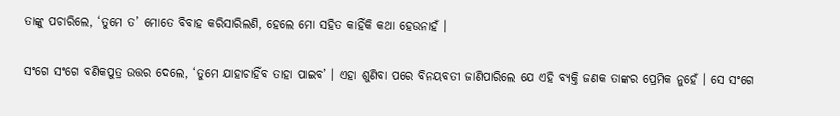ତାଙ୍କୁ ପଚାରିଲେ, ‘ତୁମେ ତ’ ମୋତେ ବିବାହ କରିସାରିଲଣି, ହେଲେ ମୋ ସହିତ କାହିଁକି କଥା ହେଉନାହଁ ।

ସଂଗେ ସଂଗେ ବଣିକପୁତ୍ର ଉତ୍ତର ଦେଲେ, ‘ତୁମେ ଯାହାଚାହିଁବ ତାହା ପାଇବ’ । ଏହା ଶୁଣିବା ପରେ ବିନୟବତୀ ଜାଣିପାରିଲେ ଯେ ଏହି ବ୍ୟକ୍ତି ଜଣକ ତାଙ୍କର ପ୍ରେମିକ ନୁହେଁ । ସେ ସଂଗେ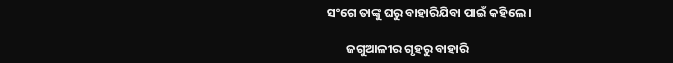ସଂଗେ ତାଙ୍କୁ ଘରୁ ବାହାରିଯିବା ପାଇଁ କହିଲେ ।

       ଜଗୁଆଳୀର ଗୃହରୁ ବାହାରି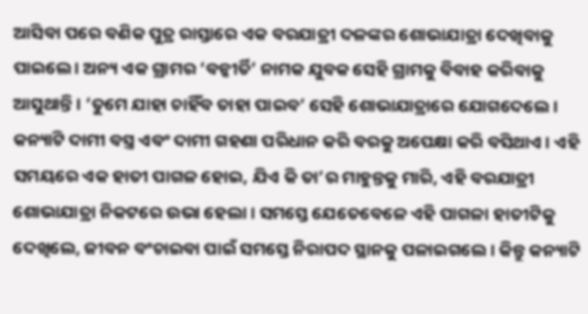ଆସିବା ପରେ ବଣିକ ପୁତ୍ର ରାସ୍ତାରେ ଏକ ବରଯାତ୍ରୀ ଦଳଙ୍କର ଶୋଭାଯାତ୍ରା ଦେଖିବାକୁ ପାଇଲେ । ଅନ୍ୟ ଏକ ଗ୍ରାମର ‘ବନ୍କୀର୍ତି’ ନାମକ ଯୁବକ ସେହି ଗ୍ରାମକୁ ବିବାହ କରିବାକୁ ଆସୁଥାନ୍ତି । ‘ତୁମେ ଯାହା ଚାହିଁବ ତାହା ପାଇବ’ ସେହି ଶୋଭାଯାତ୍ରାରେ ଯୋଗଦେଲେ । କନ୍ୟାଟି ଦାମୀ ବସ୍ତ୍ର ଏବଂ ଦାମୀ ଗହଣା ପରିଧାନ କରି ବରକୁ ଅପେକ୍ଷା କରି ବସିଥାଏ । ଏହି ସମୟରେ ଏକ ହାତୀ ପାଗଳ ହୋଇ, ଯିଏ କି ତା’ର ମାହୁନ୍ତକୁ ମାରି, ଏହି ବରଯାତ୍ରୀ ଶୋଭାଯାତ୍ରା ନିକଟରେ ଉଭା ହେଲା । ସମସ୍ତେ ଯେତେବେଳେ ଏହି ପାଗଳା ହାତୀଟିକୁ ଦେଖିଲେ, ଜୀବନ ବଂଚାଇବା ପାଇଁ ସମସ୍ତେ ନିରାପଦ ସ୍ଥାନକୁ ପଳାଇଗଲେ । କିନ୍ତୁ କନ୍ୟାଟି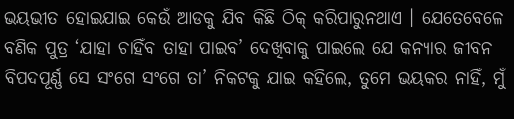ଭୟଭୀତ ହୋଇଯାଇ କେଉଁ ଆଡକୁ ଯିବ କିଛି ଠିକ୍ କରିପାରୁନଥାଏ । ଯେତେବେଳେ ବଣିକ ପୁତ୍ର ‘ଯାହା ଚାହିଁବ ତାହା ପାଇବ’ ଦେଖିବାକୁ ପାଇଲେ ଯେ କନ୍ୟାର ଜୀବନ ବିପଦପୂର୍ଣ୍ଣ ସେ ସଂଗେ ସଂଗେ ତା’ ନିକଟକୁ ଯାଇ କହିଲେ, ତୁମେ ଭୟକର ନାହିଁ, ମୁଁ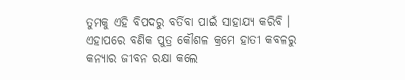ତୁମକୁ ଏହି ବିପଦରୁ ବର୍ତିବା ପାଇଁ ସାହାଯ୍ୟ କରିବି । ଏହାପରେ ବଣିକ ପୁତ୍ର କୌଶଳ କ୍ରମେ ହାତୀ କବଳରୁ କନ୍ୟାର ଜୀବନ ରକ୍ଷା କଲେ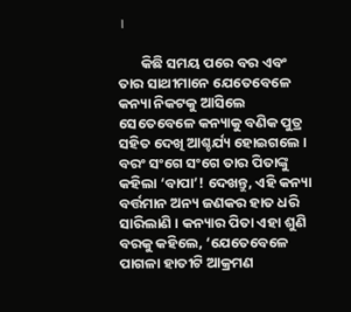।

       କିଛି ସମୟ ପରେ ବର ଏବଂ ତାର ସାଥୀମାନେ ଯେତେବେଳେ କନ୍ୟା ନିକଟକୁ ଆସିଲେ ସେତେବେଳେ କନ୍ୟାକୁ ବଣିକ ପୁତ୍ର ସହିତ ଦେଖି ଆଶ୍ଚର୍ଯ୍ୟ ହୋଇଗଲେ । ବରଂ ସଂଗେ ସଂଗେ ତାର ପିତାଙ୍କୁ କହିଲା ‘ବାପା’! ଦେଖନ୍ତୁ, ଏହି କନ୍ୟା ବର୍ତ୍ତମାନ ଅନ୍ୟ ଜଣକର ହାତ ଧରି ସାରିଲାଣି । କନ୍ୟାର ପିତା ଏହା ଶୁଣି ବରକୁ କହିଲେ, ‘ଯେତେବେଳେ ପାଗଳା ହାତୀଟି ଆକ୍ରମଣ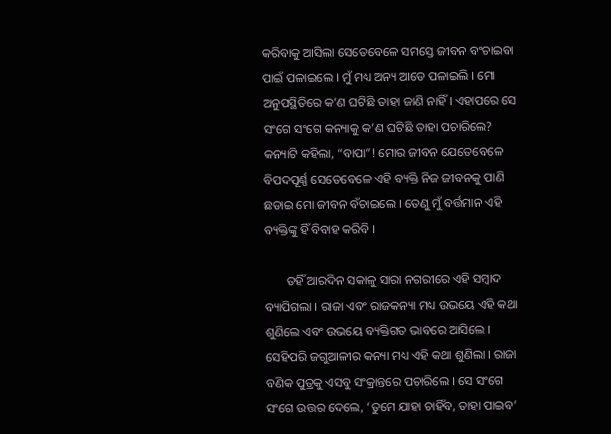କରିବାକୁ ଆସିଲା ସେତେବେଳେ ସମସ୍ତେ ଜୀବନ ବଂଚାଇବା ପାଇଁ ପଳାଇଲେ । ମୁଁ ମଧ୍ୟ ଅନ୍ୟ ଆଡେ ପଳାଇଲି । ମୋ ଅନୁପସ୍ଥିତିରେ କ’ଣ ଘଟିଛି ତାହା ଜାଣି ନାହିଁ । ଏହାପରେ ସେ ସଂଗେ ସଂଗେ କନ୍ୟାକୁ କ’ଣ ଘଟିଛି ତାହା ପଚାରିଲେ? କନ୍ୟାଟି କହିଲା, “ବାପା”! ମୋର ଜୀବନ ଯେତେବେଳେ ବିପଦପୂର୍ଣ୍ଣ ସେତେବେଳେ ଏହି ବ୍ୟକ୍ତି ନିଜ ଜୀବନକୁ ପାଣି ଛଡାଇ ମୋ ଜୀବନ ବଁଚାଇଲେ । ତେଣୁ ମୁଁ ବର୍ତ୍ତମାନ ଏହି ବ୍ୟକ୍ତିଙ୍କୁ ହିଁ ବିବାହ କରିବି ।

       ତହିଁ ଆରଦିନ ସକାଳୁ ସାରା ନଗରୀରେ ଏହି ସମ୍ବାଦ ବ୍ୟାପିଗଲା । ରାଜା ଏବଂ ରାଜକନ୍ୟା ମଧ୍ୟ ଉଭୟେ ଏହି କଥା ଶୁଣିଲେ ଏବଂ ଉଭୟେ ବ୍ୟକ୍ତିଗତ ଭାବରେ ଆସିଲେ । ସେହିପରି ଜଗୁଆଳୀର କନ୍ୟା ମଧ୍ୟ ଏହି କଥା ଶୁଣିଲା । ରାଜା ବଣିକ ପୁତ୍ରକୁ ଏସବୁ ସଂକ୍ରାନ୍ତରେ ପଚାରିଲେ । ସେ ସଂଗେ ସଂଗେ ଉତ୍ତର ଦେଲେ, ‘ତୁମେ ଯାହା ଚାହିଁବ, ତାହା ପାଇବ’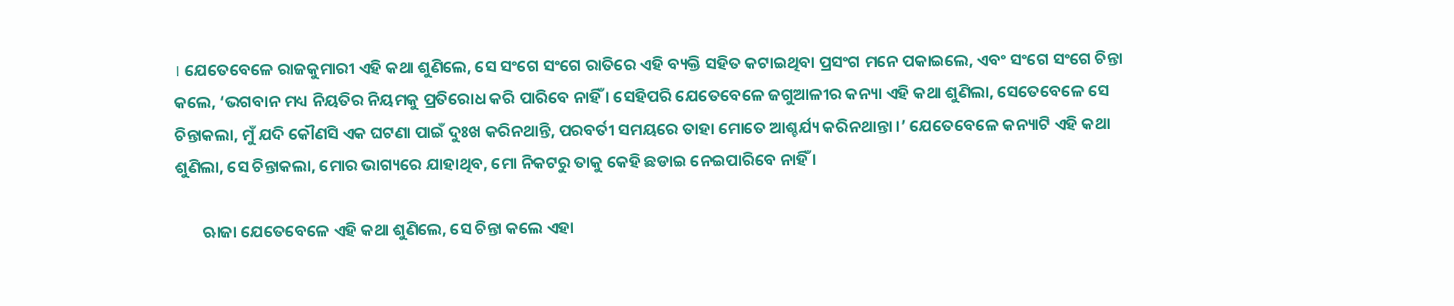। ଯେତେବେଳେ ରାଜକୁମାରୀ ଏହି କଥା ଶୁଣିଲେ, ସେ ସଂଗେ ସଂଗେ ରାତିରେ ଏହି ବ୍ୟକ୍ତି ସହିତ କଟାଇଥିବା ପ୍ରସଂଗ ମନେ ପକାଇଲେ, ଏବଂ ସଂଗେ ସଂଗେ ଚିନ୍ତା କଲେ, ‘ଭଗବାନ ମଧ୍ୟ ନିୟତିର ନିୟମକୁ ପ୍ରତିରୋଧ କରି ପାରିବେ ନାହିଁ । ସେହିପରି ଯେତେବେଳେ ଜଗୁଆଳୀର କନ୍ୟା ଏହି କଥା ଶୁଣିଲା, ସେତେବେଳେ ସେ ଚିନ୍ତାକଲା, ମୁଁ ଯଦି କୌଣସି ଏକ ଘଟଣା ପାଇଁ ଦୁଃଖ କରିନଥାନ୍ତି, ପରବର୍ତୀ ସମୟରେ ତାହା ମୋତେ ଆଶ୍ଚର୍ଯ୍ୟ କରିନଥାନ୍ତା ।’ ଯେତେବେଳେ କନ୍ୟାଟି ଏହି କଥା ଶୁଣିଲା, ସେ ଚିନ୍ତାକଲା, ମୋର ଭାଗ୍ୟରେ ଯାହାଥିବ, ମୋ ନିକଟରୁ ତାକୁ କେହି ଛଡାଇ ନେଇପାରିବେ ନାହିଁ ।

       ଋାଜା ଯେତେବେଳେ ଏହି କଥା ଶୁଣିଲେ, ସେ ଚିନ୍ତା କଲେ ଏହା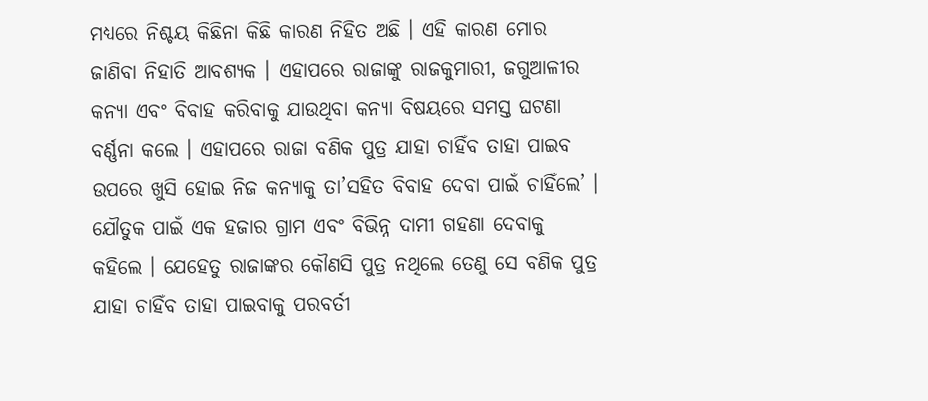ମଧ୍ୟରେ ନିଶ୍ଚୟ କିଛିନା କିଛି କାରଣ ନିହିତ ଅଛି । ଏହି କାରଣ ମୋର ଜାଣିବା ନିହାତି ଆବଶ୍ୟକ । ଏହାପରେ ରାଜାଙ୍କୁ ରାଜକୁମାରୀ, ଜଗୁଆଳୀର କନ୍ୟା ଏବଂ ବିବାହ କରିବାକୁ ଯାଉଥିବା କନ୍ୟା ବିଷୟରେ ସମସ୍ତ ଘଟଣା ବର୍ଣ୍ଣନା କଲେ । ଏହାପରେ ରାଜା ବଣିକ ପୁତ୍ର ଯାହା ଚାହିଁବ ତାହା ପାଇବ ଉପରେ ଖୁସି ହୋଇ ନିଜ କନ୍ୟାକୁ ତା’ସହିତ ବିବାହ ଦେବା ପାଇଁ ଚାହିଁଲେ’ । ଯୌତୁକ ପାଇଁ ଏକ ହଜାର ଗ୍ରାମ ଏବଂ ବିଭିନ୍ନ ଦାମୀ ଗହଣା ଦେବାକୁ କହିଲେ । ଯେହେତୁ ରାଜାଙ୍କର କୌଣସି ପୁତ୍ର ନଥିଲେ ତେଣୁ ସେ ବଣିକ ପୁତ୍ର ଯାହା ଚାହିଁବ ତାହା ପାଇବାକୁ ପରବର୍ତୀ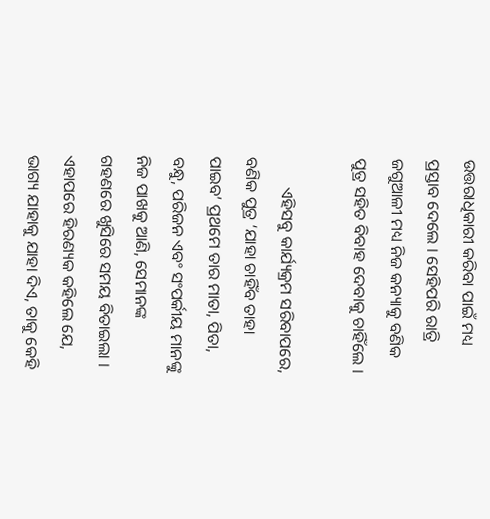ଉତ୍ତରାଧିକାରୀ କରିବା ପାଇଁ ମଧ୍ୟ ପ୍ରସ୍ତାବ ଦେଲେ । ସେହିପରି ରାତ୍ରି ଜଗୁଆଳୀ ମଧ୍ୟ ନିଜ କନ୍ୟାକୁ ବଣିକ ପୁତ୍ର ସହିତ ବିବାହ ଦେବାକୁ ଚାହିଁଲେ ।

       ଏହିସବୁ କାର୍ଯ୍ୟକ୍ରମ ସରିବାପରେ, ବଣିକ ପୁତ୍ର ‘ଯାହା ଚାହିଁବ ତାହା ପାଇବ’ ପ୍ରଥମେ ତାର ମାତା, ପିତା, ବନ୍ଧୁ, ପରିଜନ ଏବଂ ସଂପର୍କୀୟ ମାନଙ୍କୁ ନିଜ ପାଖକୁ ଆଣି, ସେମାନଙ୍କ ଗହଣରେ ଖୁସିରେ ସମୟ ବିତାଇଲା । ଏହାପରେ ହିରଣ୍ୟକ କହିଲେ ଯେ, ଭାଗ୍ୟ ଯାହାକୁ ଯାହା ଦିଏ, ତାକୁ କେହି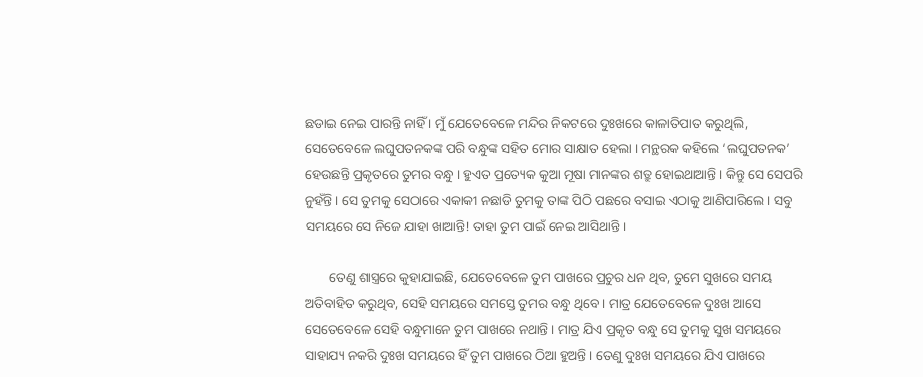ଛଡାଇ ନେଇ ପାରନ୍ତି ନାହିଁ । ମୁଁ ଯେତେବେଳେ ମନ୍ଦିର ନିକଟରେ ଦୁଃଖରେ କାଳାତିପାତ କରୁଥିଲି, ସେତେବେଳେ ଲଘୁପତନକଙ୍କ ପରି ବନ୍ଧୁଙ୍କ ସହିତ ମୋର ସାକ୍ଷାତ ହେଲା । ମନ୍ଥରକ କହିଲେ ‘ଲଘୁପତନକ’ ହେଉଛନ୍ତି ପ୍ରକୃତରେ ତୁମର ବନ୍ଧୁ । ହୁଏତ ପ୍ରତ୍ୟେକ କୁଆ ମୂଷା ମାନଙ୍କର ଶତ୍ରୁ ହୋଇଥାଆନ୍ତି । କିନ୍ତୁ ସେ ସେପରି ନୁହଁନ୍ତି । ସେ ତୁମକୁ ସେଠାରେ ଏକାକୀ ନଛାଡି ତୁମକୁ ତାଙ୍କ ପିଠି ପଛରେ ବସାଇ ଏଠାକୁ ଆଣିପାରିଲେ । ସବୁ ସମୟରେ ସେ ନିଜେ ଯାହା ଖାଆନ୍ତି! ତାହା ତୁମ ପାଇଁ ନେଇ ଆସିଥାନ୍ତି ।

       ତେଣୁ ଶାସ୍ତ୍ରରେ କୁହାଯାଇଛି, ଯେତେବେଳେ ତୁମ ପାଖରେ ପ୍ରଚୁର ଧନ ଥିବ, ତୁମେ ସୁଖରେ ସମୟ ଅତିବାହିତ କରୁଥିବ, ସେହି ସମୟରେ ସମସ୍ତେ ତୁମର ବନ୍ଧୁ ଥିବେ । ମାତ୍ର ଯେତେବେଳେ ଦୁଃଖ ଆସେ ସେତେବେଳେ ସେହି ବନ୍ଧୁମାନେ ତୁମ ପାଖରେ ନଥାନ୍ତି । ମାତ୍ର ଯିଏ ପ୍ରକୃତ ବନ୍ଧୁ ସେ ତୁମକୁ ସୁଖ ସମୟରେ ସାହାଯ୍ୟ ନକରି ଦୁଃଖ ସମୟରେ ହିଁ ତୁମ ପାଖରେ ଠିଆ ହୁଅନ୍ତି । ତେଣୁ ଦୁଃଖ ସମୟରେ ଯିଏ ପାଖରେ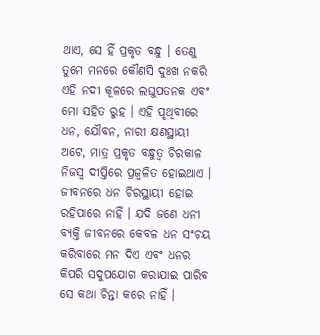ଥାଏ, ସେ ହିଁ ପ୍ରକୃତ ବନ୍ଧୁ । ତେଣୁ ତୁମେ ମନରେ କୌଣସି ଦୁଃଖ ନକରି ଏହି ନଦୀ କୂଳରେ ଲଘୁପତନକ ଏବଂ ମୋ ସହିତ ରୁହ । ଏହି ପୃଥିବୀରେ ଧନ, ଯୌବନ, ନାରୀ କ୍ଷଣସ୍ଥାୟୀ ଅଟେ, ମାତ୍ର ପ୍ରକୃତ ବନ୍ଧୁତ୍ୱ ଚିରକାଳ ନିଜସ୍ୱ ଦୀପ୍ତିରେ ପ୍ରଜ୍ୱଳିତ ହୋଇଥାଏ । ଜୀବନରେ ଧନ ଚିରସ୍ଥାୟୀ ହୋଇ ରହିପାରେ ନାହିଁ । ଯଦି ଜଣେ ଧନୀ ବ୍ୟକ୍ତି ଜୀବନରେ କେବଳ ଧନ ସଂଚୟ କରିବାରେ ମନ ଦିଏ ଏବଂ ଧନର କିପରି ସଦୁପଯୋଗ କରାଯାଇ ପାରିବ ସେ କଥା ଚିନ୍ତା କରେ ନାହିଁ ।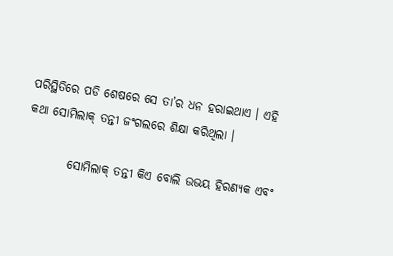ପରିସ୍ଥିତିରେ ପଡି ଶେଷରେ ସେ ତା’ର ଧନ ହରାଇଥାଏ । ଏହି କଥା ସୋମିଲାକ୍ ତନ୍ତୀ ଜଂଗଲରେ ଶିକ୍ଷା କରିଥିଲା ।

         ସୋମିଲାକ୍ ତନ୍ତୀ କିଏ ବୋଲି ଉଭୟ ହିରଣ୍ୟକ ଏବଂ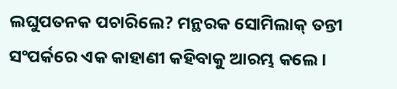ଲଘୁପତନକ ପଚାରିଲେ? ମନ୍ଥରକ ସୋମିଲାକ୍ ତନ୍ତୀ ସଂପର୍କରେ ଏକ କାହାଣୀ କହିବାକୁ ଆରମ୍ଭ କଲେ ।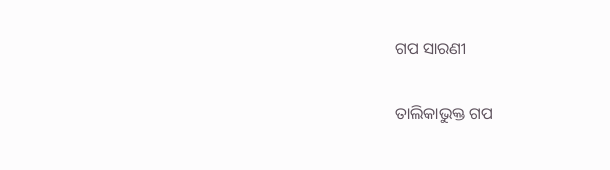ଗପ ସାରଣୀ

ତାଲିକାଭୁକ୍ତ ଗପ